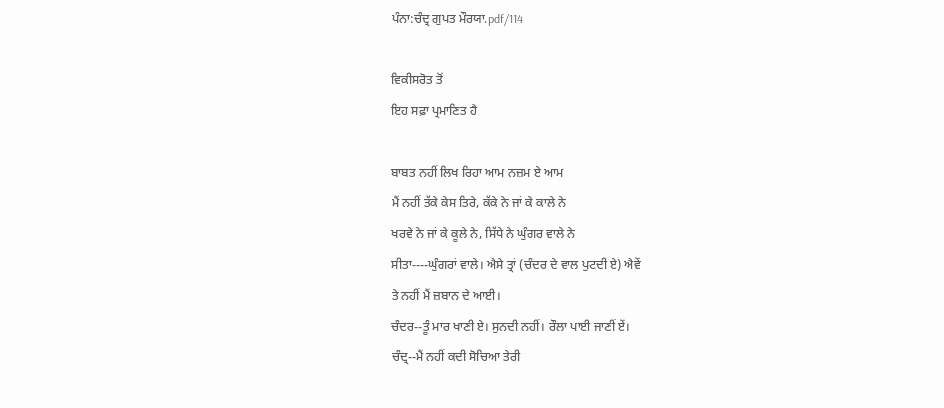ਪੰਨਾ:ਚੰਦ੍ਰ ਗੁਪਤ ਮੌਰਯਾ.pdf/114

ਵਿਕੀਸਰੋਤ ਤੋਂ
ਇਹ ਸਫ਼ਾ ਪ੍ਰਮਾਣਿਤ ਹੈ

ਬਾਬਤ ਨਹੀਂ ਲਿਖ ਰਿਹਾ ਆਮ ਨਜ਼ਮ ਏ ਆਮ
ਮੈਂ ਨਹੀਂ ਤੱਕੇ ਕੇਸ ਤਿਰੇ, ਕੱਕੇ ਨੇ ਜਾਂ ਕੇ ਕਾਲੇ ਨੇ
ਖਰਵੇ ਨੇ ਜਾਂ ਕੇ ਕੂਲੇ ਨੇ, ਸਿੱਧੇ ਨੇ ਘੁੰਗਰ ਵਾਲੇ ਨੇ
ਸੀਤਾ----ਘੁੰਗਰਾਂ ਵਾਲੇ। ਐਸੇ ਤ੍ਰਾਂ (ਚੰਦਰ ਦੇ ਵਾਲ ਪੁਟਦੀ ਏ) ਐਵੇਂ
ਤੇ ਨਹੀਂ ਮੈਂ ਜ਼ਬਾਨ ਦੇ ਆਈ।
ਚੰਦਰ--ਤੂੰ ਮਾਰ ਖਾਣੀ ਏ। ਸੁਨਦੀ ਨਹੀਂ। ਰੌਲਾ ਪਾਈ ਜਾਣੀਂ ਏਂ।
ਚੰਦ੍ਰ--ਮੈਂ ਨਹੀਂ ਕਦੀ ਸੋਚਿਆ ਤੇਰੀ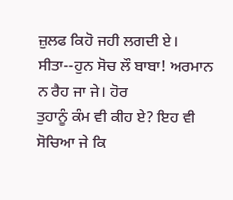ਜ਼ੁਲਫ ਕਿਹੋ ਜਹੀ ਲਗਦੀ ਏ।
ਸੀਤਾ--ਹੁਨ ਸੋਚ ਲੌ ਬਾਬਾ! ਅਰਮਾਨ ਨ ਰੈਹ ਜਾ ਜੇ। ਹੋਰ
ਤੁਹਾਨੂੰ ਕੰਮ ਵੀ ਕੀਹ ਏ? ਇਹ ਵੀ ਸੋਚਿਆ ਜੇ ਕਿ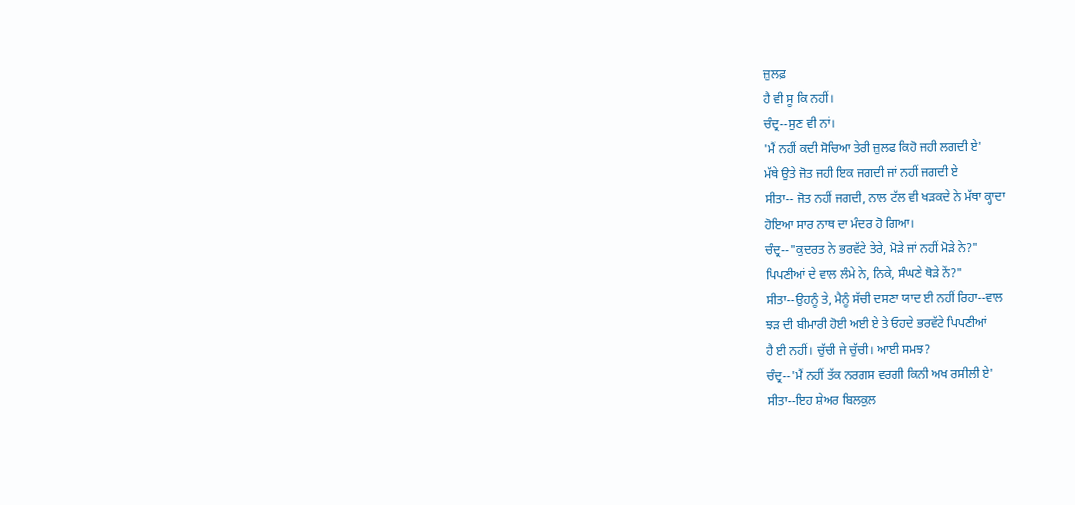ਜ਼ੁਲਫ਼
ਹੈ ਵੀ ਸੂ ਕਿ ਨਹੀਂ।
ਚੰਦ੍ਰ--ਸੁਣ ਵੀ ਨਾਂ।
'ਮੈਂ ਨਹੀਂ ਕਦੀ ਸੋਚਿਆ ਤੇਰੀ ਜ਼ੁਲਫ ਕਿਹੋ ਜਹੀ ਲਗਦੀ ਏ'
ਮੱਥੇ ਉਤੇ ਜੋਤ ਜਹੀ ਇਕ ਜਗਦੀ ਜਾਂ ਨਹੀਂ ਜਗਦੀ ਏ
ਸੀਤਾ-- ਜੋਤ ਨਹੀਂ ਜਗਦੀ, ਨਾਲ ਟੱਲ ਵੀ ਖੜਕਦੇ ਨੇ ਮੱਥਾ ਕ੍ਹਾਦਾ
ਹੋਇਆ ਸਾਰ ਨਾਥ ਦਾ ਮੰਦਰ ਹੋ ਗਿਆ।
ਚੰਦ੍ਰ--"ਕੁਦਰਤ ਨੇ ਭਰਵੱਟੇ ਤੇਰੇ, ਮੋੜੇ ਜਾਂ ਨਹੀਂ ਮੋੜੇ ਨੇ?"
ਪਿਪਣੀਆਂ ਦੇ ਵਾਲ ਲੰਮੇ ਨੇ, ਨਿਕੇ, ਸੰਘਣੇ ਥੋੜੇ ਨੇਂ?"
ਸੀਤਾ--ਉਹਨੂੰ ਤੇ, ਮੈਨੂੰ ਸੱਚੀ ਦਸਣਾ ਯਾਦ ਈ ਨਹੀਂ ਰਿਹਾ--ਵਾਲ
ਝੜ ਦੀ ਬੀਮਾਰੀ ਹੋਈ ਅਈ ਏ ਤੇ ਓਹਦੇ ਭਰਵੱਟੇ ਪਿਪਣੀਆਂ
ਹੈ ਈ ਨਹੀਂ। ਚੁੱਚੀ ਜੇ ਚੁੱਚੀ। ਆਈ ਸਮਝ?
ਚੰਦ੍ਰ--'ਮੈਂ ਨਹੀਂ ਤੱਕ ਨਰਗਸ ਵਰਗੀ ਕਿਨੀ ਅਖ ਰਸੀਲੀ ਏ'
ਸੀਤਾ--ਇਹ ਸ਼ੇਅਰ ਬਿਲਕੁਲ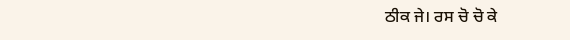ਠੀਕ ਜੇ। ਰਸ ਚੋ ਚੋ ਕੇ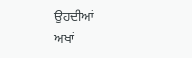ਉਹਦੀਆਂ
ਅਖਾਂ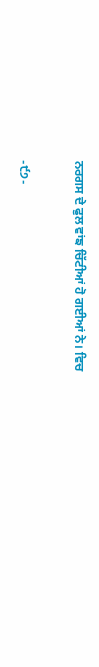ਨਰਗਸ ਦੇ ਫੁਲ ਵਾਂਙ ਚਿੱਟੀਆਂ ਹੋ ਗਈਆਂ ਨੇ। ਵਿਚ

-੯੭-